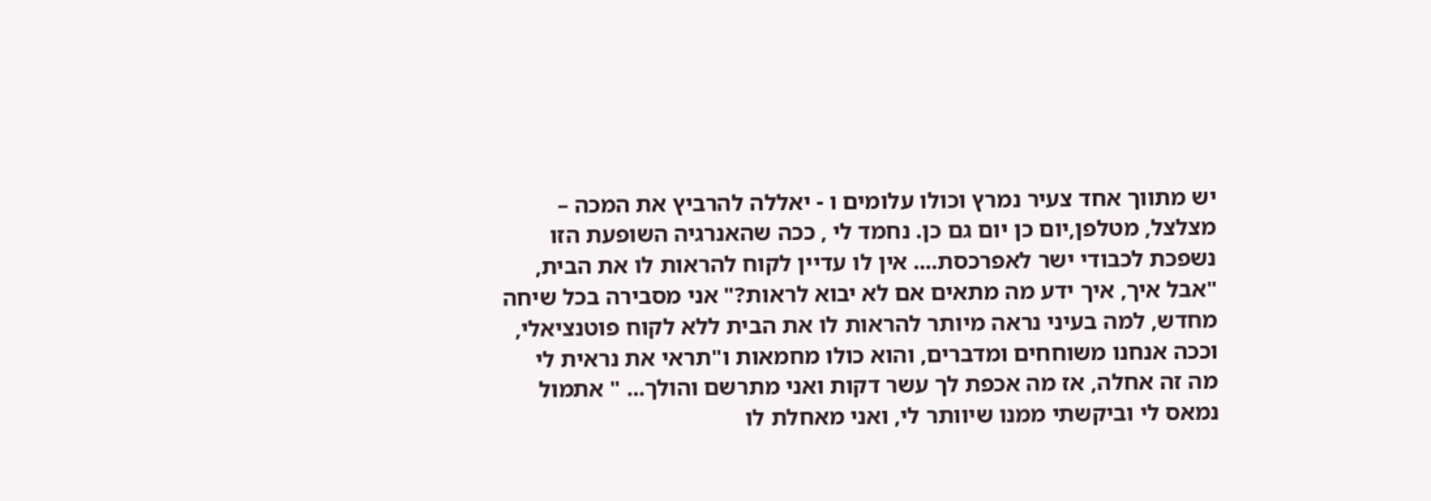יש מתווך אחד צעיר נמרץ וכולו עלומים ו - יאללה להרביץ את המכה – מצלצל, מטלפן,יום כן יום גם כן. נחמד לי , ככה שהאנרגיה השופעת הזו נשפכת לכבודי ישר לאפרכסת.... אין לו עדיין לקוח להראות לו את הבית, "אבל איך, איך ידע מה מתאים אם לא יבוא לראות?" אני מסבירה בכל שיחה מחדש, למה בעיני נראה מיותר להראות לו את הבית ללא לקוח פוטנציאלי, וככה אנחנו משוחחים ומדברים, והוא כולו מחמאות ו"תראי את נראית לי מה זה אחלה, אז מה אכפת לך עשר דקות ואני מתרשם והולך... " אתמול נמאס לי וביקשתי ממנו שיוותר לי, ואני מאחלת לו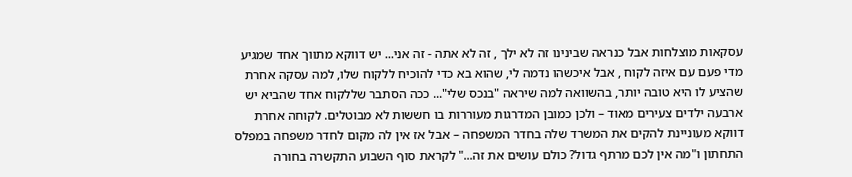עסקאות מוצלחות אבל כנראה שבינינו זה לא ילך , זה לא אתה - זה אני... יש דווקא מתווך אחד שמגיע מדי פעם עם איזה לקוח , אבל איכשהו נדמה לי, שהוא בא כדי להוכיח ללקוח שלו, למה עסקה אחרת שהציע לו היא טובה יותר, בהשוואה למה שיראה "בנכס שלי"... ככה הסתבר שללקוח אחד שהביא יש ארבעה ילדים צעירים מאוד – ולכן כמובן המדרגות מעוררות בו חששות לא מבוטלים. לקוחה אחרת דווקא מעוניינת להקים את המשרד שלה בחדר המשפחה – אבל אז אין לה מקום לחדר משפחה במפלס התחתון ו"מה אין לכם מרתף גדול? כולם עושים את זה..." לקראת סוף השבוע התקשרה בחורה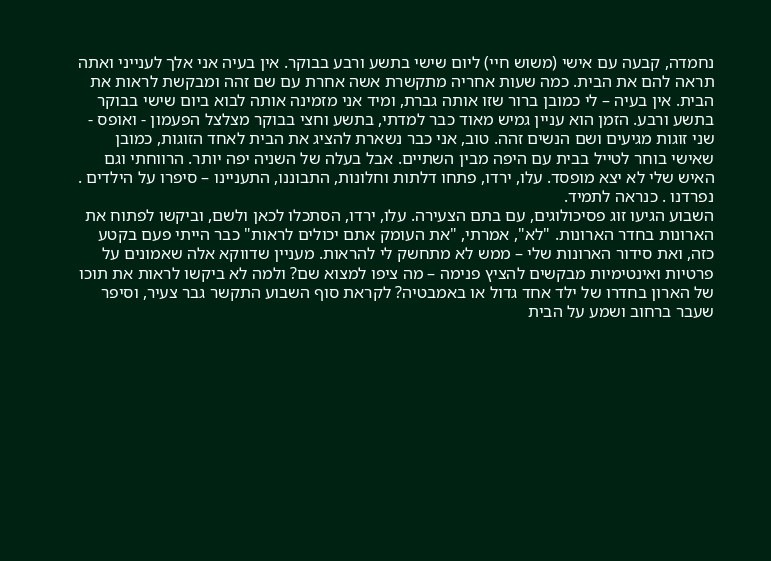נחמדה, קבעה עם אישי (משוש חיי) ליום שישי בתשע ורבע בבוקר. אין בעיה אני אלך לענייני ואתה תראה להם את הבית. כמה שעות אחריה מתקשרת אשה אחרת עם שם זהה ומבקשת לראות את הבית. אין בעיה – לי כמובן ברור שזו אותה גברת, ומיד אני מזמינה אותה לבוא ביום שישי בבוקר בתשע ורבע. הזמן הוא עניין גמיש מאוד כבר למדתי, בתשע וחצי בבוקר מצלצל הפעמון - ואופס - שני זוגות מגיעים ושם הנשים זהה. טוב, אני כבר נשארת להציג את הבית לאחד הזוגות, כמובן שאישי בוחר לטייל בבית עם היפה מבין השתיים. אבל בעלה של השניה יפה יותר. הרווחתי וגם האיש שלי לא יצא מופסד. עלו, ירדו, פתחו דלתות וחלונות, התבוננו, התעניינו – סיפרו על הילדים . נפרדנו . כנראה לתמיד.
השבוע הגיעו זוג פסיכולוגים, עם בתם הצעירה. עלו, ירדו, הסתכלו לכאן ולשם, וביקשו לפתוח את הארונות בחדר הארונות. "לא", אמרתי, "את העומק אתם יכולים לראות" כבר הייתי פעם בקטע כזה, ואת סידור הארונות שלי – ממש לא מתחשק לי להראות. מעניין שדווקא אלה שאמונים על פרטיות ואינטימיות מבקשים להציץ פנימה – מה ציפו למצוא שם? ולמה לא ביקשו לראות את תוכו של הארון בחדרו של ילד אחד גדול או באמבטיה? לקראת סוף השבוע התקשר גבר צעיר, וסיפר שעבר ברחוב ושמע על הבית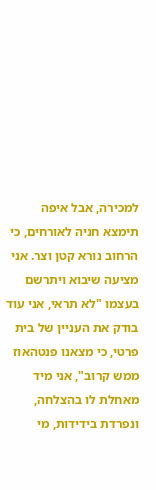למכירה, אבל איפה תימצא חניה לאורחים, כי הרחוב נורא קטן וצר. אני מציעה שיבוא ויתרשם בעצמו "לא תראי, אני עוד בודק את העניין של בית פרטי, כי מצאנו פנטהאוז ממש קרוב", אני מיד מאחלת לו בהצלחה, ונפרדת בידידות, מי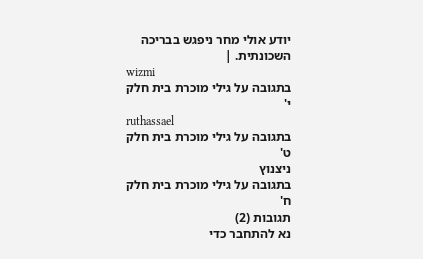יודע אולי מחר ניפגש בבריכה השכונתית. |
wizmi
בתגובה על גילי מוכרת בית חלק י'
ruthassael
בתגובה על גילי מוכרת בית חלק ט'
ניצנוץ
בתגובה על גילי מוכרת בית חלק ח'
תגובות (2)
נא להתחבר כדי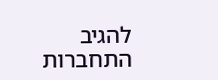להגיב
התחברות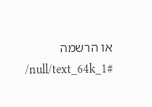או הרשמה
/null/text_64k_1#